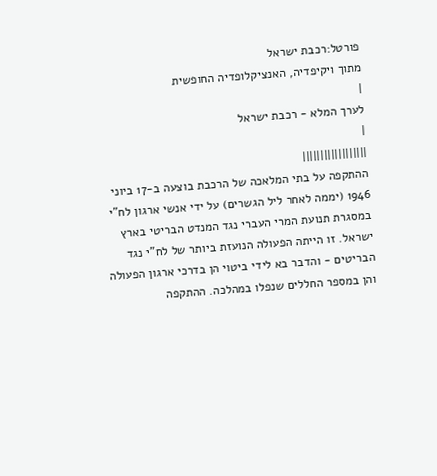פורטל:רכבת ישראל
מתוך ויקיפדיה, האנציקלופדיה החופשית
|
לערך המלא - רכבת ישראל
|
||||||||||||||||||
ההתקפה על בתי המלאכה של הרכבת בוצעה ב-17 ביוני 1946 (יממה לאחר ליל הגשרים) על ידי אנשי ארגון לח"י במסגרת תנועת המרי העברי נגד המנדט הבריטי בארץ ישראל. זו הייתה הפעולה הנועזת ביותר של לח"י נגד הבריטים - והדבר בא לידי ביטוי הן בדרכי ארגון הפעולה והן במספר החללים שנפלו במהלכה. ההתקפה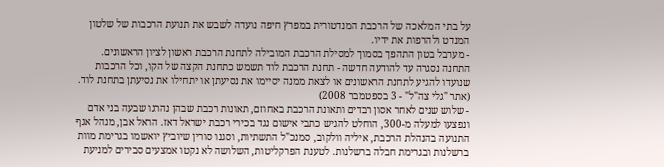על בתי המלאכה של הרכבת המנדטורית במפרץ חיפה נועדה לשבש את תנועת הרכבות של שלטון המנדט ולהרפות את ידיו.
- מערבל בטון התהפך בסמוך למסילת הרכבת המובילה לתחנת הרכבת ראשון לציון הראשונים. התחנה נסגרה עד להודעה חדשה - תחנת הרכבת לוד תשמש כתחנת הקצה של הקו, וכל הרכבות שנועדו להגיע לתחנת הראשונים או לצאת ממנה יסיימו את נסיעתן או יתחילו את נסיעתן בתחנת לוד. (אתר "גלי צה"ל" - 3 בספטמבר 2008)
- שלוש שנים לאחר אסון רבדים ותאונת הרכבת באחוזם, תאונות רכבת שבהן נהרגו שבעה בני אדם ונפצעו למעלה מ-300, הוחלט להגיש כתבי אישום נגד בכירי רכבת ישראל דאז. הראל אבן, מנהל אגף התנועה בהנהלת הרכבת, איליה וולקוב, סמנכ"ל התשתיות, וסגנו סורין שיוביץ יואשמו בגרימת מוות ברשלנות ובגרימת חבלה ברשלנות. לטענת הפרקליטות, השלושה לא נקטו אמצעים סבירים למניעת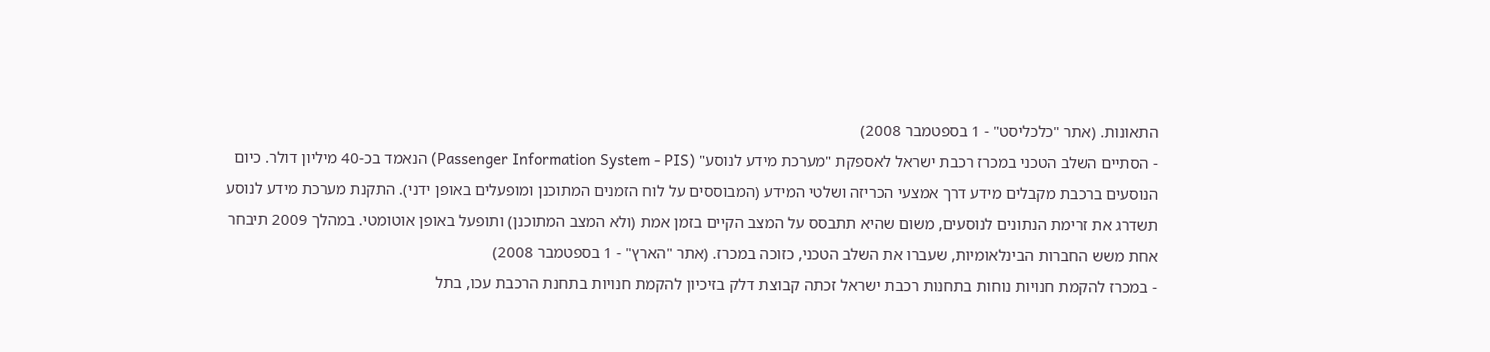התאונות. (אתר "כלכליסט" - 1 בספטמבר 2008)
- הסתיים השלב הטכני במכרז רכבת ישראל לאספקת "מערכת מידע לנוסע" (Passenger Information System - PIS) הנאמד בכ-40 מיליון דולר. כיום הנוסעים ברכבת מקבלים מידע דרך אמצעי הכריזה ושלטי המידע (המבוססים על לוח הזמנים המתוכנן ומופעלים באופן ידני). התקנת מערכת מידע לנוסע תשדרג את זרימת הנתונים לנוסעים, משום שהיא תתבסס על המצב הקיים בזמן אמת (ולא המצב המתוכנן) ותופעל באופן אוטומטי. במהלך 2009 תיבחר אחת משש החברות הבינלאומיות, שעברו את השלב הטכני, כזוכה במכרז. (אתר "הארץ" - 1 בספטמבר 2008)
- במכרז להקמת חנויות נוחות בתחנות רכבת ישראל זכתה קבוצת דלק בזיכיון להקמת חנויות בתחנת הרכבת עכו, בתל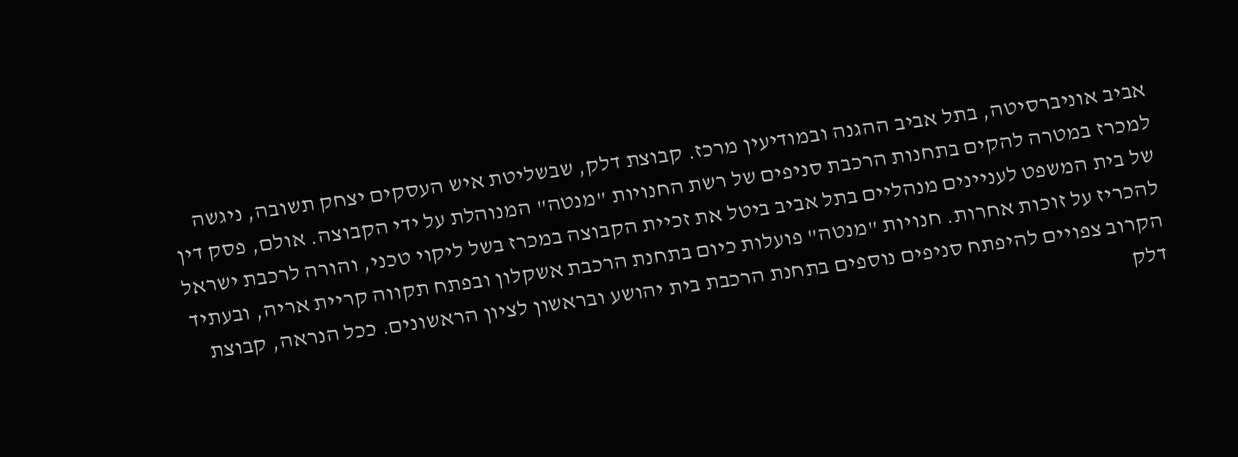אביב אוניברסיטה, בתל אביב ההגנה ובמודיעין מרכז. קבוצת דלק, שבשליטת איש העסקים יצחק תשובה, ניגשה למכרז במטרה להקים בתחנות הרכבת סניפים של רשת החנויות "מנטה" המנוהלת על ידי הקבוצה. אולם, פסק דין של בית המשפט לעניינים מנהליים בתל אביב ביטל את זכיית הקבוצה במכרז בשל ליקוי טכני, והורה לרכבת ישראל להכריז על זוכות אחרות. חנויות "מנטה" פועלות כיום בתחנת הרכבת אשקלון ובפתח תקווה קריית אריה, ובעתיד הקרוב צפויים להיפתח סניפים נוספים בתחנת הרכבת בית יהושע ובראשון לציון הראשונים. ככל הנראה, קבוצת דלק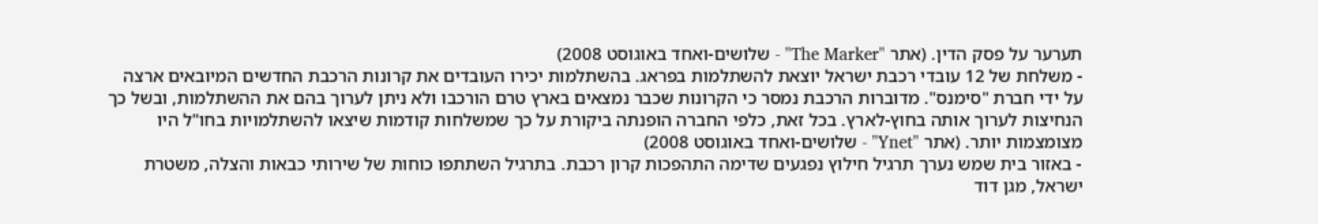תערער על פסק הדין. (אתר "The Marker" - שלושים-ואחד באוגוסט 2008)
- משלחת של 12 עובדי רכבת ישראל יוצאת להשתלמות בפראג. בהשתלמות יכירו העובדים את קרונות הרכבת החדשים המיובאים ארצה על ידי חברת "סימנס". מדוברות הרכבת נמסר כי הקרונות שכבר נמצאים בארץ טרם הורכבו ולא ניתן לערוך בהם את ההשתלמות, ובשל כך הנחיצות לערוך אותה בחוץ-לארץ. בכל זאת, כלפי החברה הופנתה ביקורת על כך שמשלחות קודמות שיצאו להשתלמויות בחו"ל היו מצומצמות יותר. (אתר "Ynet" - שלושים-ואחד באוגוסט 2008)
- באזור בית שמש נערך תרגיל חילוץ נפגעים שדימה התהפכות קרון רכבת. בתרגיל השתתפו כוחות של שירותי כבאות והצלה, משטרת ישראל, מגן דוד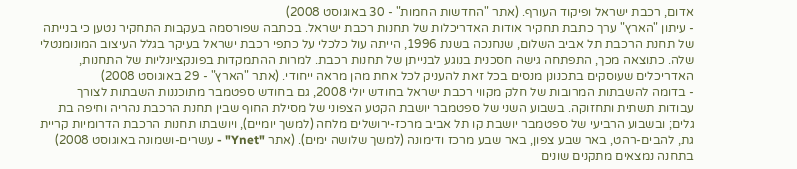אדום, רכבת ישראל ופיקוד העורף. (אתר "החדשות החמות" - 30 באוגוסט 2008)
- עיתון "הארץ" ערך כתבת תחקיר אודות האדריכלות של תחנות רכבת ישראל. בכתבה שפורסמה בעקבות התחקיר נטען כי בנייתה של תחנת הרכבת תל אביב השלום, שנחנכה בשנת 1996, הייתה עול כלכלי על כתפי רכבת ישראל בעיקר בגלל העיצוב המונומנטלי שלה. כתוצאה מכך, התפתחה גישה חסכנית בנוגע לבנייתן של תחנות רכבת. למרות ההתמקדות בפונקציונליות של התחנות, האדריכלים שעוסקים בתכנונן מנסים בכל זאת להעניק לכל אחת מהן מראה ייחודי. (אתר "הארץ" - 29 באוגוסט 2008)
- בדומה להשבתות המרובות של חלק מקווי רכבת ישראל בחודש יולי 2008, גם בחודש ספטמבר מתוכננות השבתות לצורך עבודות תשתית ותחזוקה. בשבוע השני של ספטמבר יושבת הקטע הצפוני של מסילת החוף שבין תחנת הרכבת נהריה וחיפה בת גלים; ובשבוע הרביעי של ספטמבר יושבת קו תל אביב מרכז-ירושלים מלחה (למשך יומיים), ויושבתו תחנות הרכבת הדרומיות קריית גת, להבים-רהט, באר שבע צפון, באר שבע מרכז ודימונה (למשך שלושה ימים). (אתר "Ynet" - עשרים-ושמונה באוגוסט 2008)
בתחנה נמצאים מתקנים שונים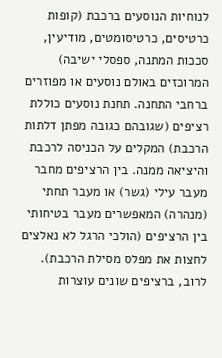לנוחיות הנוסעים ברכבת (קופות כרטיסים, כרטיסומטים, מודיעין, סככות המתנה, ספסלי ישיבה) המרוכזים באולם נוסעים או מפוזרים ברחבי התחנה. תחנת נוסעים כוללת רציפים (שגובהם כגובה מפתן דלתות הרכבת) המקלים על הכניסה לרכבת והיציאה ממנה. בין הרציפים מחבר מעבר עילי (גשר) או מעבר תחתי (מנהרה) המאפשרים מעבר בטיחותי בין הרציפים (הולכי הרגל לא נאלצים לחצות את מפלס מסילת הרכבת). לרוב, ברציפים שונים עוצרות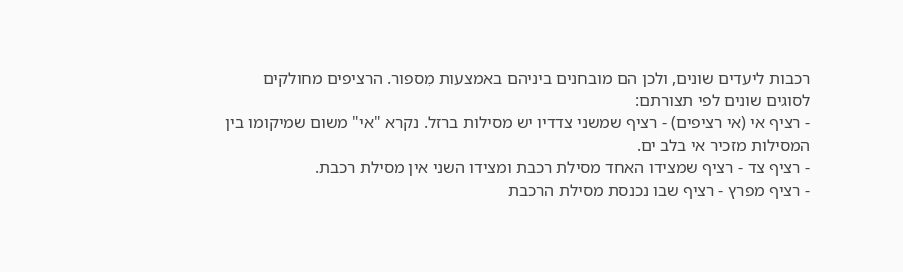רכבות ליעדים שונים, ולכן הם מובחנים ביניהם באמצעות מִספור. הרציפים מחולקים לסוגים שונים לפי תצורתם:
- רציף אי (אי רציפים) - רציף שמשני צדדיו יש מסילות ברזל. נקרא "אי" משום שמיקומו בין המסילות מזכיר אי בלב ים.
- רציף צד - רציף שמצידו האחד מסילת רכבת ומצידו השני אין מסילת רכבת.
- רציף מפרץ - רציף שבו נכנסת מסילת הרכבת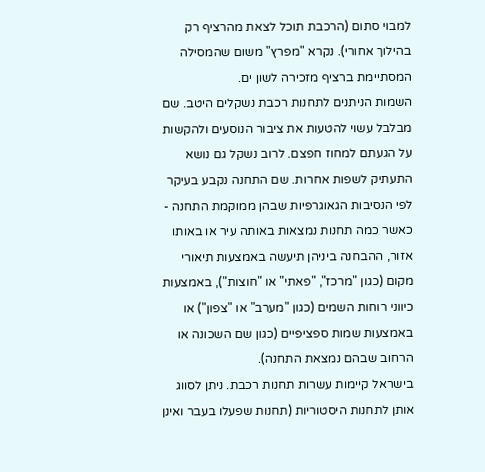למבוי סתום (הרכבת תוכל לצאת מהרציף רק בהילוך אחורי). נקרא "מפרץ" משום שהמסילה המסתיימת ברציף מזכירה לשון ים.
השמות הניתנים לתחנות רכבת נשקלים היטב. שם מבלבל עשוי להטעות את ציבור הנוסעים ולהקשות על הגעתם למחוז חפצם. לרוב נשקל גם נושא התעתיק לשפות אחרות. שם התחנה נקבע בעיקר לפי הנסיבות הגאוגרפיות שבהן ממוקמת התחנה - כאשר כמה תחנות נמצאות באותה עיר או באותו אזור, ההבחנה ביניהן תיעשה באמצעות תיאורי מקום (כגון "מרכז", "פאתי" או "חוצות"), באמצעות כיווני רוחות השמים (כגון "מערב" או "צפון") או באמצעות שמות ספציפיים (כגון שם השכונה או הרחוב שבהם נמצאת התחנה).
בישראל קיימות עשרות תחנות רכבת. ניתן לסווג אותן לתחנות היסטוריות (תחנות שפעלו בעבר ואינן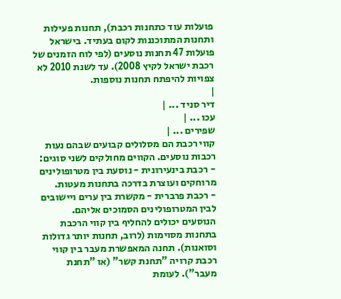פועלות עוד כתחנות רכבת), תחנות פעילות ותחנות המתוכננות לקום בעתיד. בישראל פועלות 47 תחנות נוסעים (לפי לוח הזמנים של רכבת ישראל לקיץ 2008). עד לשנת 2010 לא צפויות להיפתח תחנות נוספות.
|
דיר סניד ... |
עכו ... |
שפירים ... |
קווי רכבת הם מסלולים קבועים שבהם נעות רכבות נוסעים. הקווים מחולקים לשני סוגים:
- רכבת בינעירונית - נוסעת בין מטרופולינים מרוחקים ועוצרת בדרכה בתחנות מעטות.
- רכבת פרברית - מקשרת בין ערים ויישובים לבין המטרופולינים הסמוכים אליהם.
הנוסעים יכולים להחליף בין קווי הרכבת בתחנות מסוימות (לרוב, תחנות יותר גדולות וסואנות). תחנה המאפשרת מעבר בין קווי רכבת קרויה "תחנת קשר" (או "תחנת מעבר"). לעומת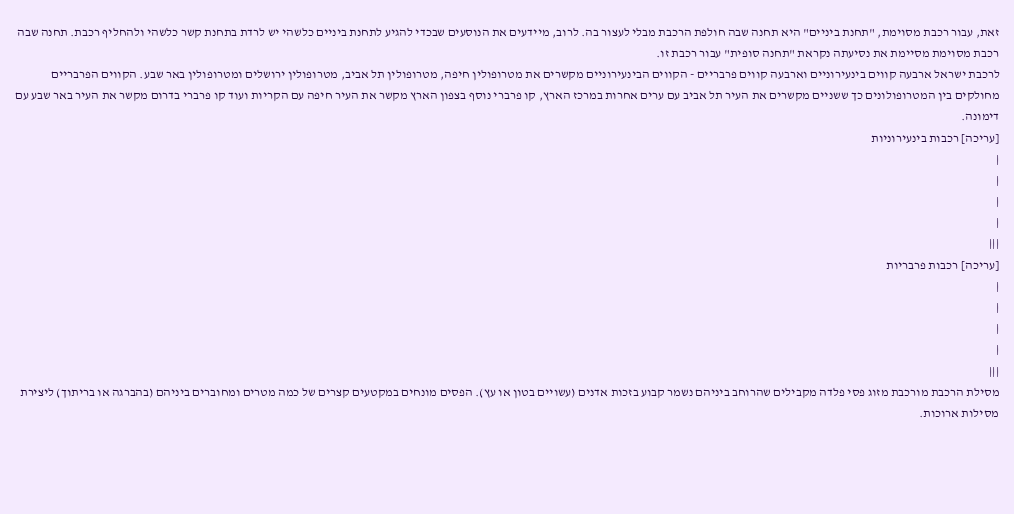זאת, עבור רכבת מסוימת, "תחנת ביניים" היא תחנה שבה חולפת הרכבת מבלי לעצור בה. לרוב, מיידעים את הנוסעים שבכדי להגיע לתחנת ביניים כלשהי יש לרדת בתחנת קשר כלשהי ולהחליף רכבת. תחנה שבה רכבת מסוימת מסיימת את נסיעתה נקראת "תחנה סופית" עבור רכבת זו.
לרכבת ישראל ארבעה קווים בינעירוניים וארבעה קווים פרבריים - הקווים הבינעירוניים מקשרים את מטרופולין חיפה, מטרופולין תל אביב, מטרופולין ירושלים ומטרופולין באר שבע. הקווים הפרבריים מחולקים בין המטרופולונים כך ששניים מקשרים את העיר תל אביב עם ערים אחרות במרכז הארץ, קו פרברי נוסף בצפון הארץ מקשר את העיר חיפה עם הקריות ועוד קו פרברי בדרום מקשר את העיר באר שבע עם דימונה.
[עריכה] רכבות בינעירוניות
|
|
|
|
|||
[עריכה] רכבות פרבריות
|
|
|
|
|||
מסילת הרכבת מורכבת מזוג פסי פלדה מקבילים שהרוחב ביניהם נשמר קבוע בזכות אדנים (עשויים בטון או עץ). הפסים מונחים במקטעים קצרים של כמה מטרים ומחוברים ביניהם (בהברגה או בריתוך) ליצירת מסילות ארוכות.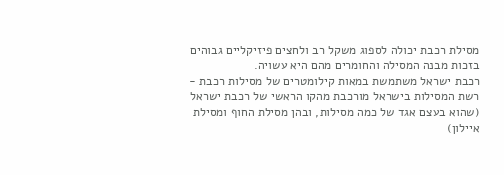מסילת רכבת יכולה לספוג משקל רב ולחצים פיזיקליים גבוהים בזכות מבנה המסילה והחומרים מהם היא עשויה.
רכבת ישראל משתמשת במאות קילומטרים של מסילות רכבת - רשת המסילות בישראל מורכבת מהקו הראשי של רכבת ישראל (שהוא בעצם אגד של כמה מסילות, ובהן מסילת החוף ומסילת איילון)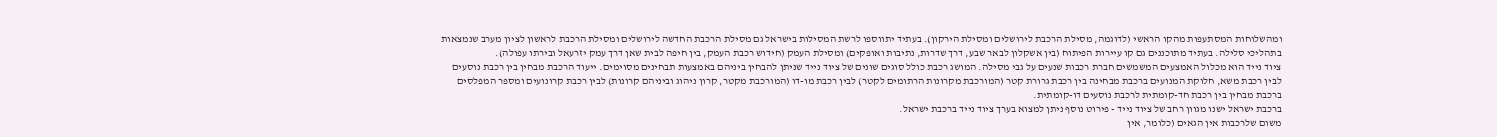ומהשלוחות המסתעפות מהקו הראשי (לדוגמה, מסילת הרכבת לירושלים ומסילת הירקון). בעתיד יתווספו לרשת המסילות בישראל גם מסילת הרכבת החדשה לירושלים ומסילת הרכבת לראשון לציון מערב שנמצאות בתהליכי סלילה. בעתיד מתוכננים גם קו עיירות הפיתוח (בין אשקלון לבאר שבע, דרך שדרות, נתיבות ואופקים) ומסילת העמק (חידוש רכבת העמק, בין חיפה לבית שאן דרך עמק יזרעאל ובירתו עפולה).
ציוד נייד הוא מכלול האמצעים המשמשים חברת רכבות שנעים על גבי מסילה. המושג רכבת כולל סוגים שונים של ציוד נייד שניתן להבחין ביניהם באמצעות תבחינים מסוימים. ייעוד הרכבת מבחין בין רכבת נוסעים לבין רכבת משא, חלוקת המנועים ברכבת מבחינה בין רכבת גרורת קטר (המורכבת מקרונות הרתומים לקטר) לבין רכבת מו-דו (המורכבת מקטר, קרון ניהוג וביניהם קרונות) לבין רכבת קרונועים ומספר המפלסים ברכבת מבחין בין רכבת חד-קומתית לרכבת נוסעים דו-קומתית.
ברכבת ישראל ישנו מגוון רחב של ציוד נייד - פירוט נוסף ניתן למצוא בערך ציוד נייד ברכבת ישראל.
משום שלרכבות אין הגאים (כלומר, אין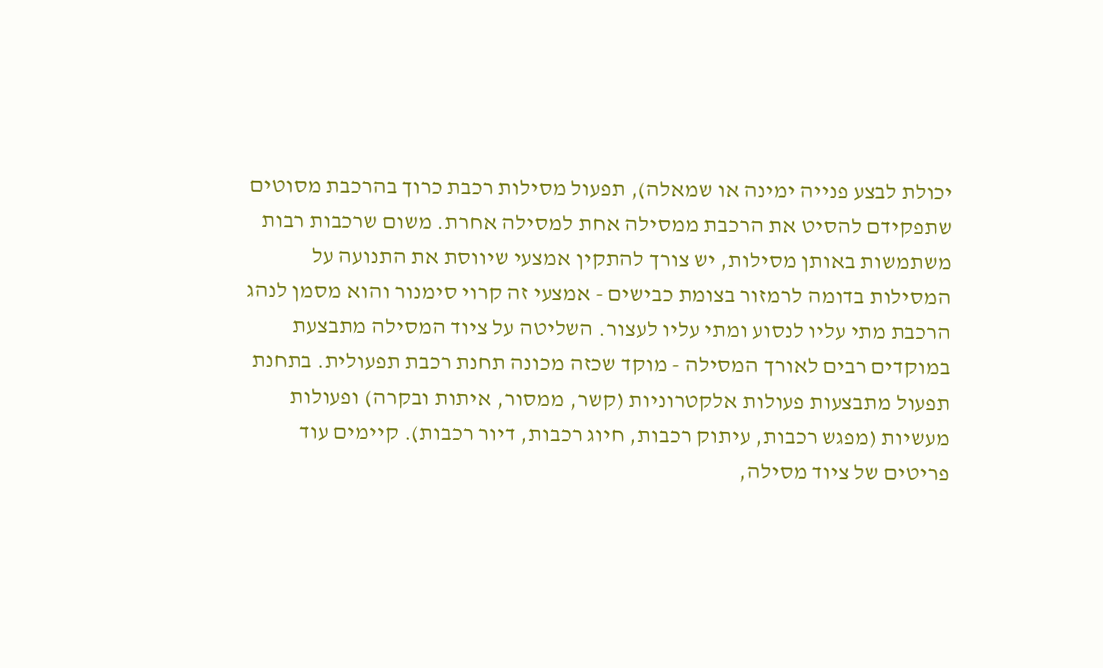יכולת לבצע פנייה ימינה או שמאלה), תפעול מסילות רכבת כרוך בהרכבת מסוטים שתפקידם להסיט את הרכבת ממסילה אחת למסילה אחרת. משום שרכבות רבות משתמשות באותן מסילות, יש צורך להתקין אמצעי שיווסת את התנועה על המסילות בדומה לרמזור בצומת כבישים - אמצעי זה קרוי סימנור והוא מסמן לנהג הרכבת מתי עליו לנסוע ומתי עליו לעצור. השליטה על ציוד המסילה מתבצעת במוקדים רבים לאורך המסילה - מוקד שכזה מכונה תחנת רכבת תפעולית. בתחנת תפעול מתבצעות פעולות אלקטרוניות (קשר, ממסור, איתות ובקרה) ופעולות מעשיות (מפגש רכבות, עיתוק רכבות, חיוג רכבות, דיור רכבות). קיימים עוד פריטים של ציוד מסילה,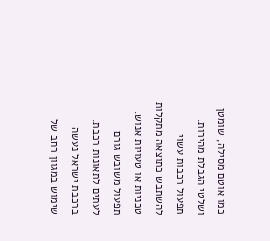כמו אוטם מסילה, שומטן ושלטי הגבלת מהירות.
תפעול רכבות עשוי להשתבש כתוצאה מתקלות טכניות או טעויות אנוש. תפעול משובש גורם לעתים לתאונות רכבת.
ברכבת ישראל נעשה שימוש במגוון רחב של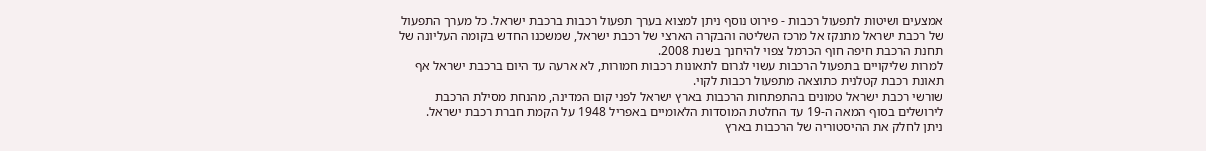אמצעים ושיטות לתפעול רכבות - פירוט נוסף ניתן למצוא בערך תפעול רכבות ברכבת ישראל. כל מערך התפעול של רכבת ישראל מתנקז אל מרכז השליטה והבקרה הארצי של רכבת ישראל, שמשכנו החדש בקומה העליונה של תחנת הרכבת חיפה חוף הכרמל צפוי להיחנך בשנת 2008.
למרות שליקויים בתפעול הרכבות עשוי לגרום לתאונות רכבות חמורות, לא ארעה עד היום ברכבת ישראל אף תאונת רכבת קטלנית כתוצאה מתפעול רכבות לקוי.
שורשי רכבת ישראל טמונים בהתפתחות הרכבות בארץ ישראל לפני קום המדינה, מהנחת מסילת הרכבת לירושלים בסוף המאה ה-19 עד החלטת המוסדות הלאומיים באפריל 1948 על הקמת חברת רכבת ישראל.
ניתן לחלק את ההיסטוריה של הרכבות בארץ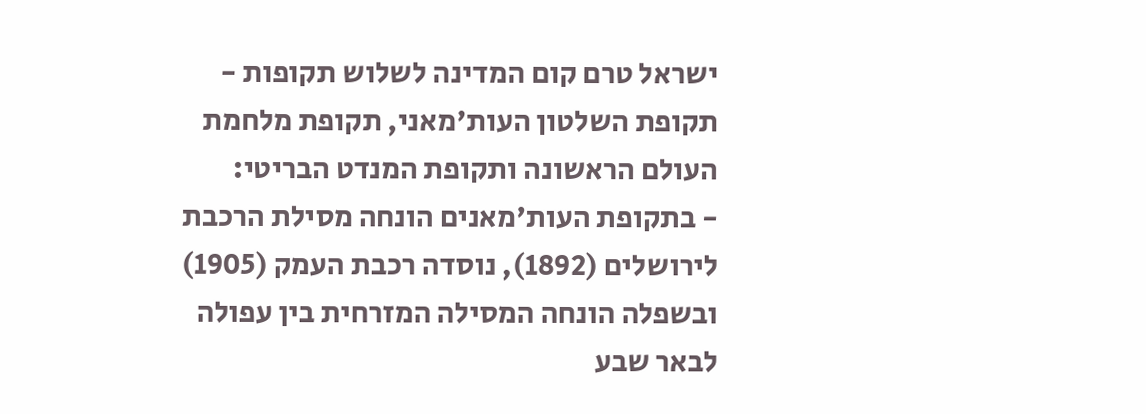ישראל טרם קום המדינה לשלוש תקופות - תקופת השלטון העות'מאני, תקופת מלחמת העולם הראשונה ותקופת המנדט הבריטי:
- בתקופת העות'מאנים הונחה מסילת הרכבת לירושלים (1892), נוסדה רכבת העמק (1905) ובשפלה הונחה המסילה המזרחית בין עפולה לבאר שבע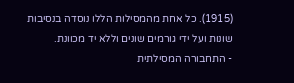(1915). כל אחת מהמסילות הללו נוסדה בנסיבות שונות ועל ידי גורמים שונים וללא יד מכוונת.
- התחבורה המסילתית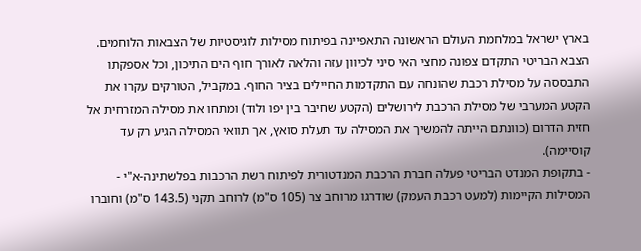בארץ ישראל במלחמת העולם הראשונה התאפיינה בפיתוח מסילות לוגיסטיות של הצבאות הלוחמים. הצבא הבריטי התקדם צפונה מחצי האי סיני לכיוון עזה והלאה לאורך חוף הים התיכון, וכל אספקתו התבססה על מסילת רכבת שהונחה עם התקדמות החיילים בציר החוף. במקביל, הטורקים עקרו את הקטע המערבי של מסילת הרכבת לירושלים (הקטע שחיבר בין יפו ולוד) ומתחו את מסילה המזרחית אל חזית הדרום (כוונתם הייתה להמשיך את המסילה עד תעלת סואץ, אך תוואי המסילה הגיע רק עד קוסיימה).
- בתקופת המנדט הבריטי פעלה חברת הרכבת המנדטורית לפיתוח רשת הרכבות בפלשתינה-א"י - המסילות הקיימות (למעט רכבת העמק) שודרגו מרוחב צר (105 ס"מ) לרוחב תקני (143.5 ס"מ) וחוברו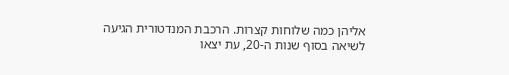אליהן כמה שלוחות קצרות. הרכבת המנדטורית הגיעה לשיאה בסוף שנות ה-20, עת יצאו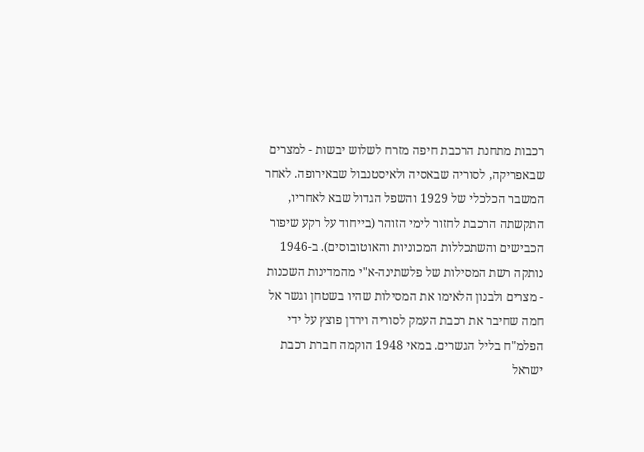רכבות מתחנת הרכבת חיפה מזרח לשלוש יבשות - למצרים שבאפריקה, לסוריה שבאסיה ולאיסטנבול שבאירופה. לאחר המשבר הכלכלי של 1929 והשפל הגדול שבא לאחריו, התקשתה הרכבת לחזור לימי הזוהר (בייחוד על רקע שיפור הכבישים והשתכללות המכוניות והאוטובוסים). ב-1946 נותקה רשת המסילות של פלשתינה-א"י מהמדינות השכנות - מצרים ולבנון הלאימו את המסילות שהיו בשטחן וגשר אל חמה שחיבר את רכבת העמק לסוריה וירדן פוצץ על ידי הפלמ"ח בליל הגשרים. במאי 1948 הוקמה חברת רכבת ישראל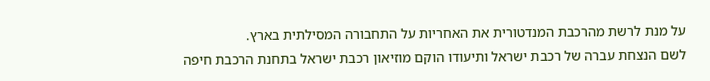על מנת לרשת מהרכבת המנדטורית את האחריות על התחבורה המסילתית בארץ.
לשם הנצחת עברה של רכבת ישראל ותיעודו הוקם מוזיאון רכבת ישראל בתחנת הרכבת חיפה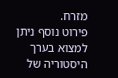מזרח.
פירוט נוסף ניתן למצוא בערך היסטוריה של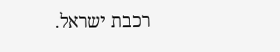רכבת ישראל.